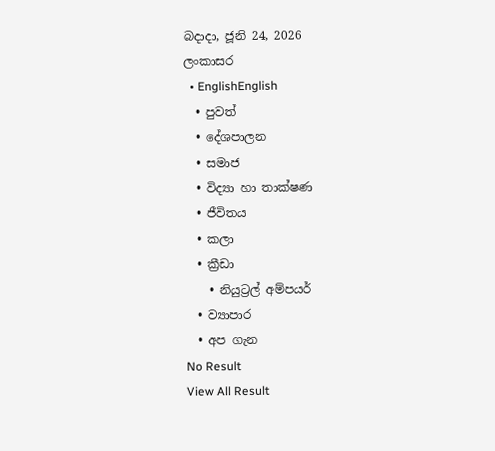බදාදා, ජූනි 24, 2026
ලංකාසර
  • EnglishEnglish
  • පුවත්
  • දේශපාලන
  • සමාජ
  • විද්‍යා හා තාක්ෂණ
  • ජීවිතය
  • කලා
  • ක්‍රීඩා
    • නියුට්‍රල් අම්පයර්
  • ව්‍යාපාර
  • අප ගැන
No Result
View All Result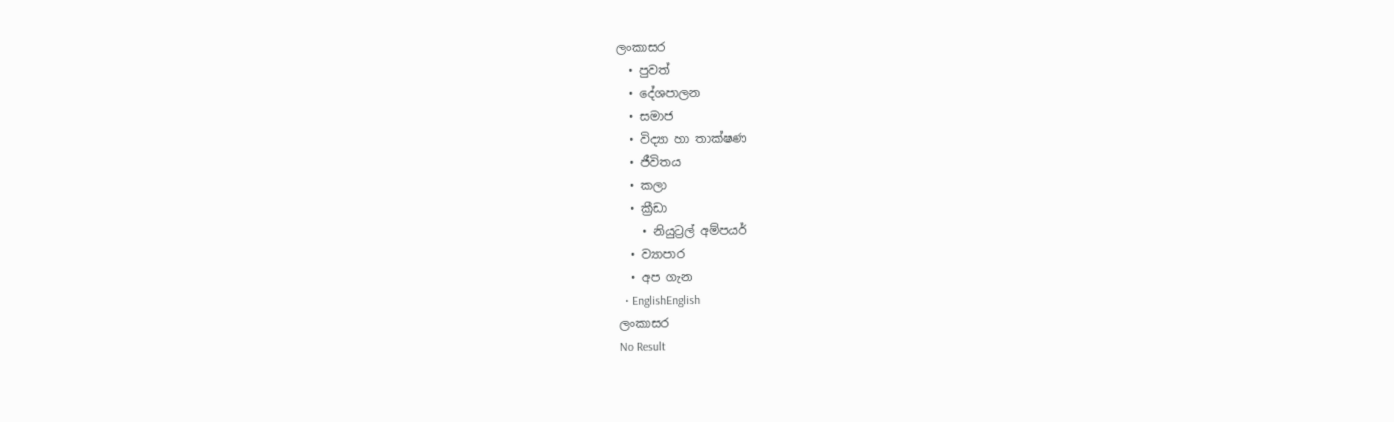ලංකාසර
  • පුවත්
  • දේශපාලන
  • සමාජ
  • විද්‍යා හා තාක්ෂණ
  • ජීවිතය
  • කලා
  • ක්‍රීඩා
    • නියුට්‍රල් අම්පයර්
  • ව්‍යාපාර
  • අප ගැන
  • EnglishEnglish
ලංකාසර
No Result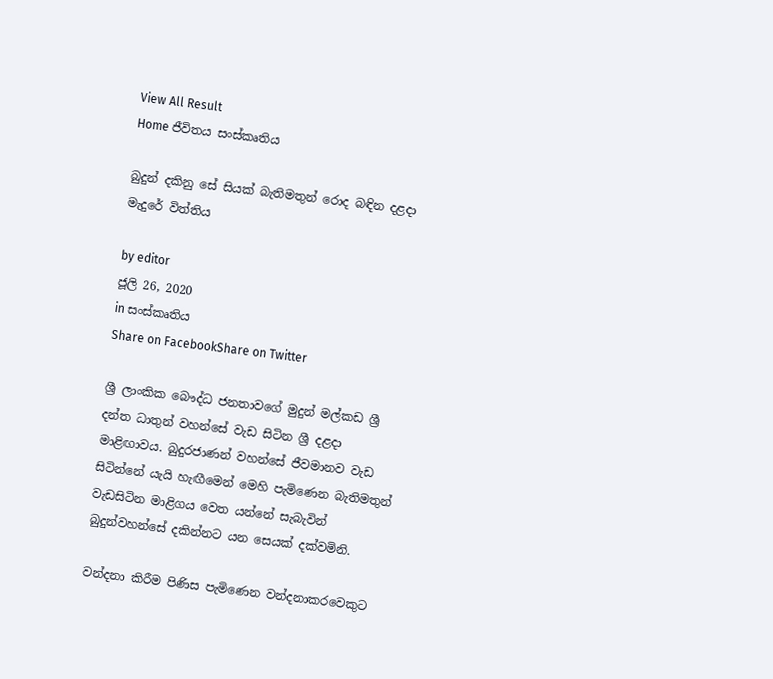View All Result
Home ජීවිතය සංස්කෘතිය

බුදුන් දකිනු සේ සියක් බැතිමතුන් රොද බඳින දළදා මැදුරේ විත්තිය

by editor
ජූලි 26, 2020
in සංස්කෘතිය
Share on FacebookShare on Twitter

ශ්‍රී ලාංකික බෞද්ධ ජනතාවගේ මුදුන් මල්කඩ ශ්‍රී දන්ත ධාතුන් වහන්සේ වැඩ සිටින ශ්‍රී දළදා මාළිඟාවය. බුදුරජාණන් වහන්සේ ජීවමානව වැඩ සිටින්නේ යැයි හැඟීමෙන් මෙහි පැමිණෙන බැතිමතුන් වැඩසිටින මාළිගය වෙත යන්නේ සැබැවින් බුදුන්වහන්සේ දකින්නට යන සෙයක් දක්වමිනි.

වන්දනා කිරීම පිණිස පැමිණෙන වන්දනාකරවෙකුට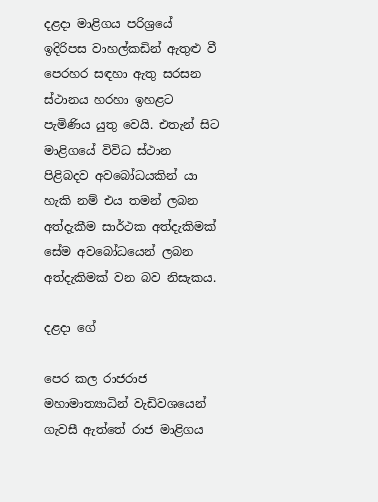දළදා මාළිගය පරිශ්‍රයේ  ඉදිරිපස වාහල්කඩින් ඇතුළු වී පෙරහර සඳහා ඇතු සරසන ස්ථානය හරහා ඉහළට පැමිණිය යුතු වෙයි. එතැන් සිට මාළිගයේ විවිධ ස්ථාන පිළිබදව අවබෝධයකින් යා හැකි නම් එය තමන් ලබන අත්දැකීම සාර්ථක අත්දැකිමක් සේම අවබෝධයෙන් ලබන අත්දැකිමක් වන බව නිසැකය.

දළදා ගේ

පෙර කල රාජරාජ මහාමාත්‍යාධින් වැඩිවශයෙන් ගැවසී ඇත්තේ රාජ මාළිගය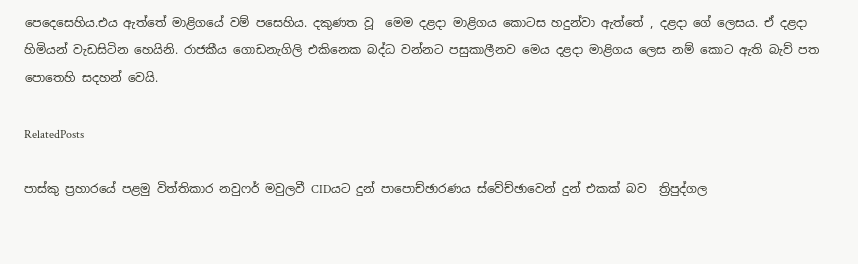පෙදෙසෙහිය.එය ඇත්තේ මාළිගයේ වම් පසෙහිය. දකුණත වූ  මෙම දළදා මාළිගය කොටස හදුන්වා ඇත්තේ , දළදා ගේ ලෙසය. ඒ දළදා හිමියන් වැඩසිටින හෙයිනි. රාජකීය ගොඩනැගිලි එකිනෙක බද්ධ වන්නට පසුකාලීනව මෙය දළදා මාළිගය ලෙස නම් කොට ඇති බැව් පත පොතෙහි සදහන් වෙයි.

RelatedPosts

පාස්කු ප්‍රහාරයේ පළමු විත්තිකාර නවුෆර් මවුලවී CIDයට දුන් පාපොච්ඡාරණය ස්වේච්ඡාවෙන් දුන් එකක් බව  ත්‍රිපුද්ගල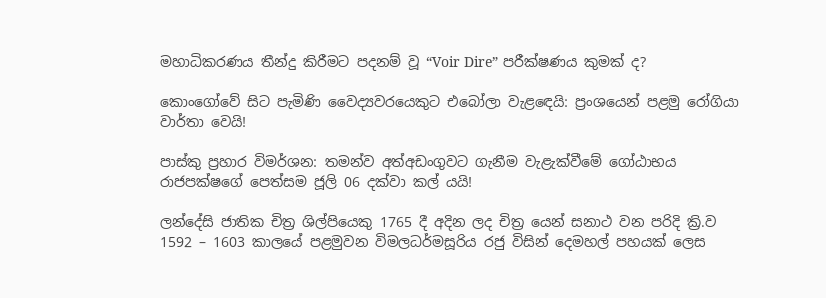මහාධිකරණය තීන්දු කිරීමට පදනම් වූ “Voir Dire” පරීක්ෂණය කුමක් ද?

කොංගෝවේ සිට පැමිණි වෛද්‍යවරයෙකුට එබෝලා වැළඳෙයි: ප්‍රංශයෙන් පළමු රෝගියා වාර්තා වෙයි!

පාස්කු ප්‍රහාර විමර්ශන: තමන්ව අත්අඩංගුවට ගැනීම වැළැක්වීමේ ගෝඨාභය රාජපක්ෂගේ පෙත්සම ජූලි 06 දක්වා කල් යයි!

ලන්දේසි ජාතික චිත්‍ර ශිල්පියෙකු 1765 දී අදින ලද චිත්‍ර යෙන් සනාථ වන පරිදි ක්‍රි.ව 1592 – 1603 කාලයේ පළමුවන විමලධර්මසූරිය රජු විසින් දෙමහල් පහයක් ලෙස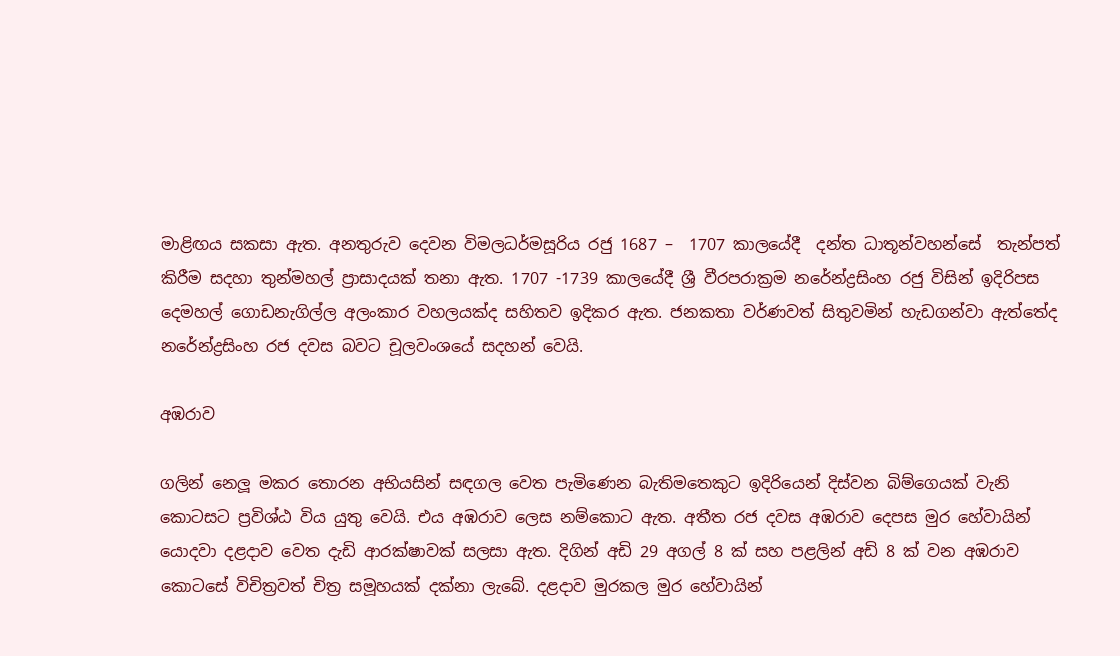මාළිඟය සකසා ඇත. අනතුරුව දෙවන විමලධර්මසූරිය රජු 1687 –  1707 කාලයේදී  දන්ත ධාතූන්වහන්සේ  තැන්පත් කිරීම සදහා තුන්මහල් ප්‍රාසාදයක් තනා ඇත. 1707 -1739 කාලයේදී ශ්‍රී වීරපරාක්‍රම නරේන්ද්‍රසිංහ රජු විසින් ඉදිරිපස දෙමහල් ගොඩනැගිල්ල අලංකාර වහලයක්ද සහිතව ඉදිකර ඇත. ජනකතා වර්ණවත් සිතුවමින් හැඩගන්වා ඇත්තේද නරේන්ද්‍රසිංහ රජ දවස බවට චූලවංශයේ සදහන් වෙයි.

අඹරාව

ගලින් නෙලූ මකර තොරන අභියසින් සඳගල වෙත පැමිණෙන බැතිමතෙකුට ඉදිරියෙන් දිස්වන බිම්ගෙයක් වැනි කොටසට ප්‍රවිශ්ඨ විය යුතු වෙයි. එය අඹරාව ලෙස නම්කොට ඇත. අතීත රජ දවස අඹරාව දෙපස මුර හේවායින් යොදවා දළදාව වෙත දැඩි ආරක්ෂාවක් සලසා ඇත. දිගින් අඩි 29 අගල් 8 ක් සහ පළලින් අඩි 8 ක් වන අඹරාව කොටසේ විචිත්‍රවත් චිත්‍ර සමූහයක් දක්නා ලැබේ. දළදාව මුරකල මුර හේවායින්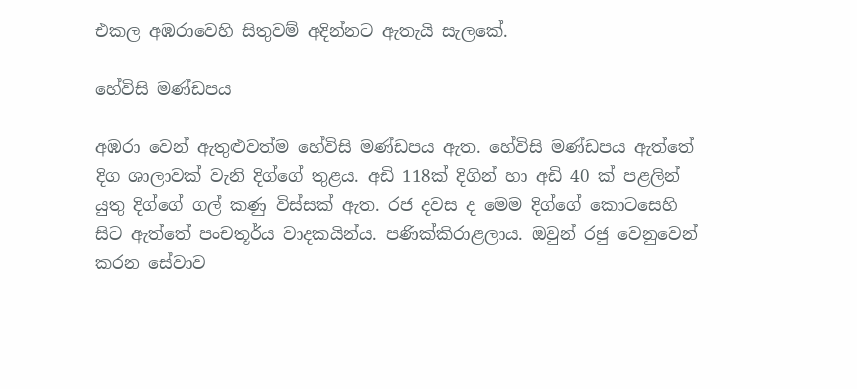එකල අඹරාවෙහි සිතුවම් අදින්නට ඇතැයි සැලකේ.

හේවිසි මණ්ඩපය

අඹරා වෙන් ඇතුළුවත්ම හේවිසි මණ්ඩපය ඇත. හේවිසි මණ්ඩපය ඇත්තේ දිග ශාලාවක් වැනි දිග්ගේ තුළය. අඩි 118ක් දිගින් හා අඩි 40 ක් පළලින් යුතු දිග්ගේ ගල් කණු විස්සක් ඇත. රජ දවස ද මෙම දිග්ගේ කොටසෙහි සිට ඇත්තේ පංචතූර්ය වාදකයින්ය. පණික්කිරාළලාය. ඔවුන් රජු වෙනුවෙන් කරන සේවාව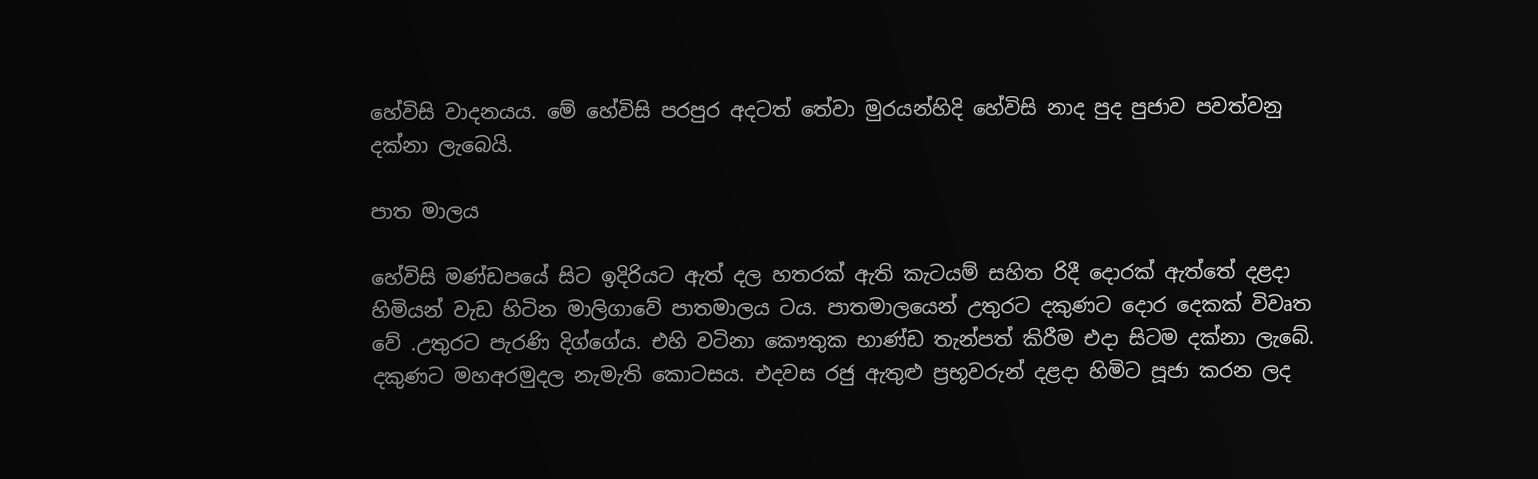හේවිසි වාදනයය. මේ හේවිසි පරපුර අදටත් තේවා මුරයන්හිදි හේවිසි නාද පුද පුජාව පවත්වනු දක්නා ලැබෙයි.

පාත මාලය

හේවිසි මණ්ඩපයේ සිට ඉදිරියට ඇත් දල හතරක් ඇති කැටයම් සහිත රිදී දොරක් ඇත්තේ දළදා හිමියන් වැඩ හිටින මාලිගාවේ පාතමාලය ටය. පාතමාලයෙන් උතුරට දකුණට දොර දෙකක් විවෘත වේ .උතුරට පැරණි දිග්ගේය. එහි වටිනා කෞතුක භාණ්ඩ තැන්පත් කිරීම එදා සිටම දක්නා ලැබේ. දකුණට මහඅරමුදල නැමැති කොටසය. එදවස රජු ඇතුළු ප්‍රභූවරුන් දළදා හිමිට පූජා කරන ලද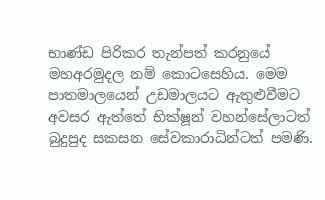භාණ්ඩ පිරිකර තැන්පත් කරනුයේ මහඅරමුදල නම් කොටසෙහිය. මෙම පාතමාලයෙන් උඩමාලයට ඇතුළුවීමට අවසර ඇත්තේ භික්ෂූන් වහන්සේලාටත් බුදුපුද සකසන සේවකාරාධින්ටත් පමණි.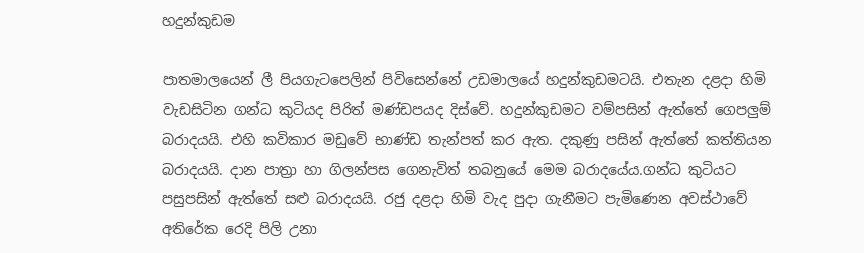හදුන්කුඩම

පාතමාලයෙන් ලී පියගැටපෙලින් පිවිසෙන්නේ උඩමාලයේ හදුන්කුඩමටයි. එතැන දළදා හිමි වැඩසිටින ගන්ධ කුටියද පිරිත් මණ්ඩපයද දිස්වේ. හදුන්කුඩමට වම්පසින් ඇත්තේ ගෙපලුම් බරාදයයි. එහි කවිකාර මඩුවේ භාණ්ඩ තැන්පත් කර ඇත. දකුණු පසින් ඇත්තේ කත්තියන බරාදයයි. දාන පාත්‍රා හා ගිලන්පස ගෙනැවිත් තබනුයේ මෙම බරාදයේය.ගන්ධ කුටියට පසුපසින් ඇත්තේ සළු බරාදයයි. රජු දළදා හිමි වැද පුදා ගැනීමට පැමිණෙන අවස්ථාවේ අතිරේක රෙදි පිලි උනා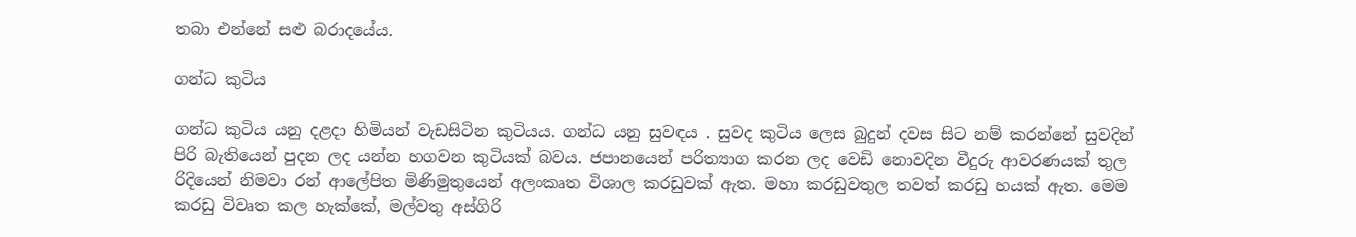තබා එන්නේ සළු බරාදයේය.

ගන්ධ කුටිය

ගන්ධ කුටිය යනු දළදා හිමියන් වැඩසිටින කුටියය. ගන්ධ යනු සුවඳය . සුවද කුටිය ලෙස බුදුන් දවස සිට නම් කරන්නේ සුවදින් පිරි බැතියෙන් පුදන ලද යන්න හගවන කුටියක් බවය. ජපානයෙන් පරිත්‍යාග කරන ලද වෙඩි නොවදින වීදුරු ආවරණයක් තුල රිදියෙන් නිමවා රන් ආලේපිත මිණිමුතුයෙන් අලංකෘත විශාල කරඩුවක් ඇත. මහා කරඩුවතුල තවත් කරඩු හයක් ඇත. මෙම කරඩු විවෘත කල හැක්කේ, මල්වතු අස්ගිරි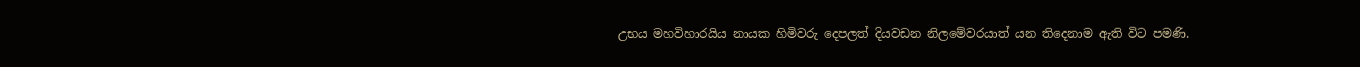උභය මහවිහාරයිය නායක හිමිවරු දෙපලත් දියවඩන නිලමේවරයාත් යන තිදෙනාම ඇති විට පමණි.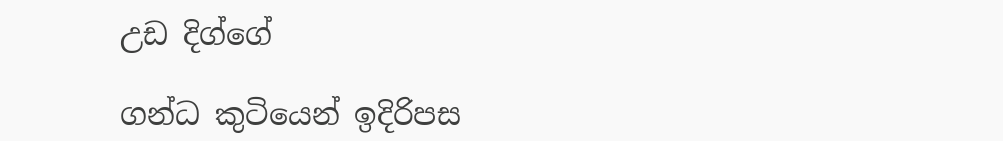උඩ දිග්ගේ

ගන්ධ කුටියෙන් ඉදිරිපස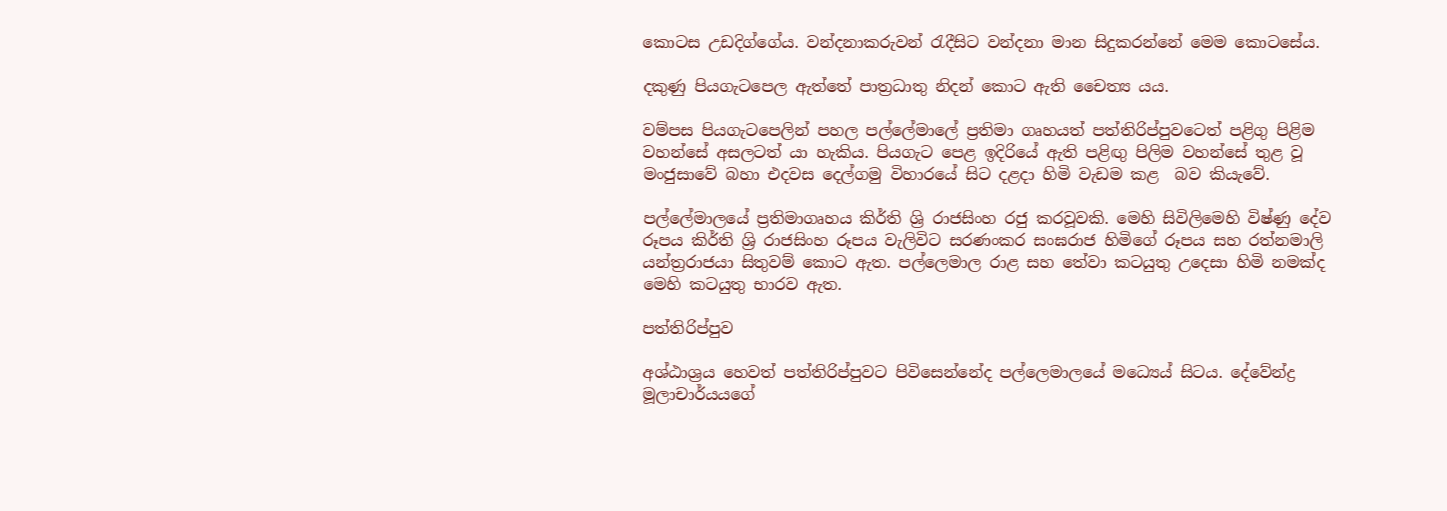කොටස උඩදිග්ගේය. වන්දනාකරුවන් රැදීසිට වන්දනා මාන සිදුකරන්නේ මෙම කොටසේය.

දකුණු පියගැටපෙල ඇත්තේ පාත්‍රධාතු නිදන් කොට ඇති චෛත්‍ය යය.

වම්පස පියගැටපෙලින් පහල පල්ලේමාලේ ප්‍රතිමා ගෘහයත් පත්තිරිප්පුවටෙත් පළිගු පිළිම වහන්සේ අසලටත් යා හැකිය. පියගැට පෙළ ඉදිරියේ ඇති පළිඟු පිලිම වහන්සේ තුළ වූ මංජුසාවේ බහා එදවස දෙල්ගමු විහාරයේ සිට දළදා හිමි වැඩම කළ  බව කියැවේ.

පල්ලේමාලයේ ප්‍රතිමාගෘහය කිර්ති ශ්‍රි රාජසිංහ රජු කරවූවකි. මෙහි සිවිලිමෙහි විෂ්ණු දේව රූපය කිර්ති ශ්‍රි රාජසිංහ රූපය වැලිවිට සරණංකර සංඝරාජ හිමිගේ රූපය සහ රත්නමාලි යන්ත්‍රරාජයා සිතුවම් කොට ඇත. පල්ලෙමාල රාළ සහ තේවා කටයුතු උදෙසා හිමි නමක්ද මෙහි කටයුතු භාරව ඇත.

පත්තිරිප්පුව

අශ්ඨාශ්‍රය හෙවත් පත්තිරිප්පුවට පිවිසෙන්නේද පල්ලෙමාලයේ මධ්‍යෙය් සිටය. දේවේන්ද්‍ර මූලාචාර්යයගේ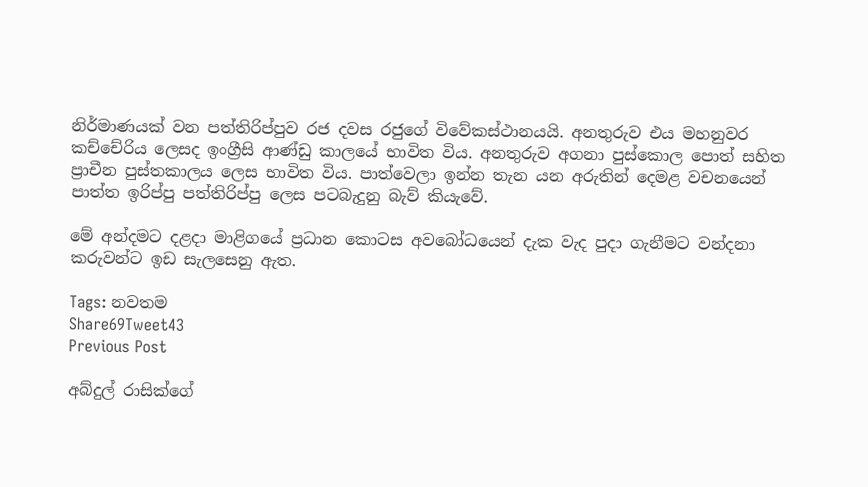නිර්මාණයක් වන පත්තිරිප්පුව රජ දවස රජුගේ විවේකස්ථානයයි. අනතුරුව එය මහනුවර කච්චේරිය ලෙසද ඉංග්‍රීසි ආණ්ඩු කාලයේ භාවිත විය. අනතුරුව අගනා පුස්කොල පොත් සහිත ප්‍රාචීන පුස්තකාලය ලෙස භාවිත විය. පාත්වෙලා ඉන්න තැන යන අරුතින් දෙමළ වචනයෙන් පාත්ත ඉරිප්පු පත්තිරිප්පු ලෙස පටබැදුනු බැව් කියැවේ.

මේ අන්දමට දළදා මාළිගයේ ප්‍රධාන කොටස අවබෝධයෙන් දැක වැද පුදා ගැනීමට වන්දනා කරුවන්ට ඉඩ සැලසෙනු ඇත.

Tags: නවතම
Share69Tweet43
Previous Post

අබ්දුල් රාසික්ගේ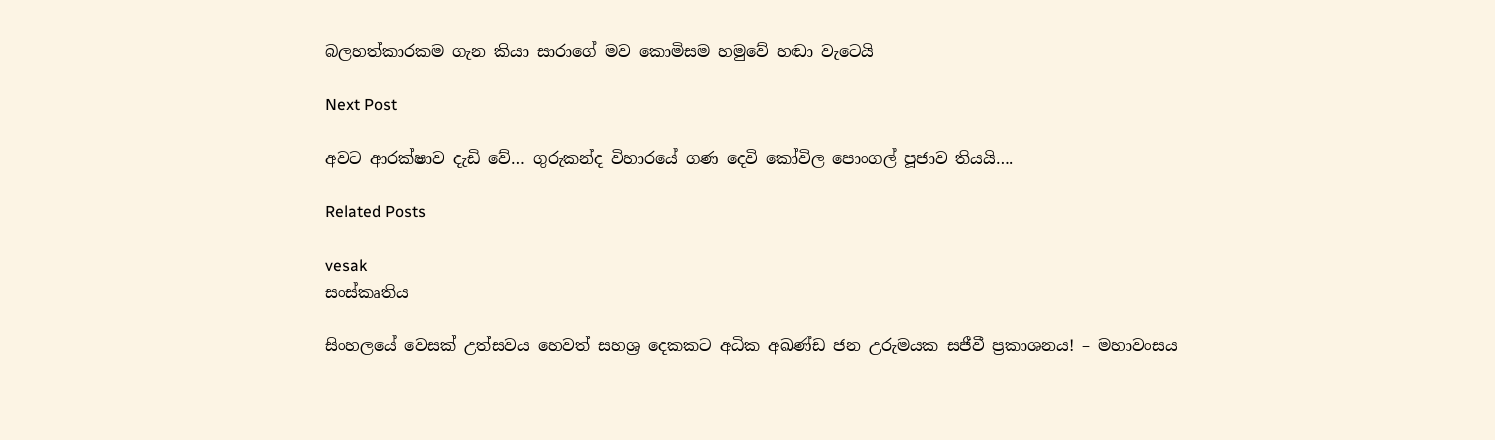බලහත්කාරකම ගැන කියා සාරාගේ මව කොමිසම හමුවේ හඬා වැටෙයි

Next Post

අවට ආරක්ෂාව දැඩි වේ… ගුරුකන්ද විහාරයේ ගණ දෙවි කෝවිල පොංගල් පූජාව තියයි….

Related Posts

vesak
සංස්කෘතිය

සිංහලයේ වෙසක් උත්සවය හෙවත් සහශ්‍ර දෙකකට අධික අඛණ්ඩ ජන උරුමයක සජීවී ප්‍රකාශනය! – මහාවංසය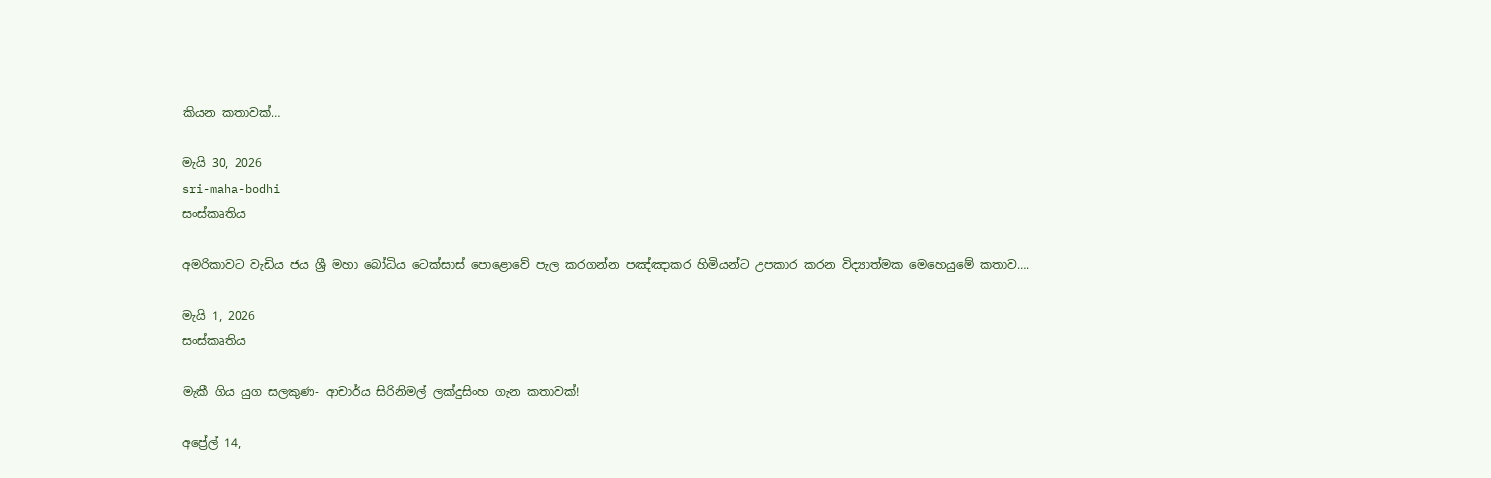කියන කතාවක්…

මැයි 30, 2026
sri-maha-bodhi
සංස්කෘතිය

අමරිකාවට වැඩිය ජය ශ්‍රී මහා බෝධිය ටෙක්සාස් පොළොවේ පැල කරගන්න පඤ්ඤාකර හිමියන්ට උපකාර කරන විද්‍යාත්මක මෙහෙයුමේ කතාව….

මැයි 1, 2026
සංස්කෘතිය

මැකී ගිය යුග සලකුණ- ආචාර්ය සිරිනිමල් ලක්දුසිංහ ගැන කතාවක්!

අප්‍රේල් 14,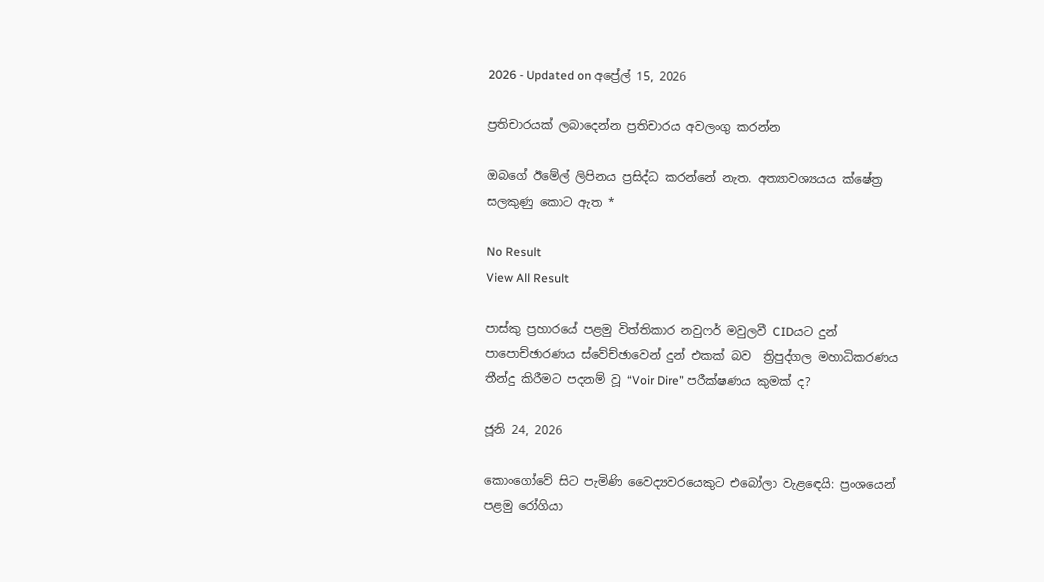2026 - Updated on අප්‍රේල් 15, 2026

ප්‍රතිචාරයක් ලබාදෙන්න ප්‍රතිචාරය අවලංගු කරන්න

ඔබගේ ඊමේල් ලිපිනය ප්‍රසිද්ධ කරන්නේ නැත. අත්‍යාවශ්‍යයය ක්ෂේත්‍ර සලකුණු කොට ඇත *

No Result
View All Result

පාස්කු ප්‍රහාරයේ පළමු විත්තිකාර නවුෆර් මවුලවී CIDයට දුන් පාපොච්ඡාරණය ස්වේච්ඡාවෙන් දුන් එකක් බව  ත්‍රිපුද්ගල මහාධිකරණය තීන්දු කිරීමට පදනම් වූ “Voir Dire” පරීක්ෂණය කුමක් ද?

ජූනි 24, 2026

කොංගෝවේ සිට පැමිණි වෛද්‍යවරයෙකුට එබෝලා වැළඳෙයි: ප්‍රංශයෙන් පළමු රෝගියා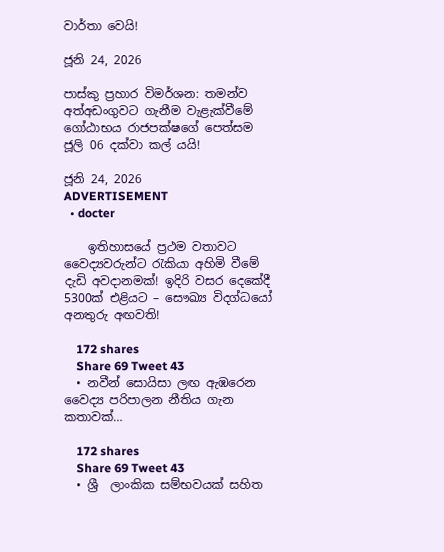වාර්තා වෙයි!

ජූනි 24, 2026

පාස්කු ප්‍රහාර විමර්ශන: තමන්ව අත්අඩංගුවට ගැනීම වැළැක්වීමේ ගෝඨාභය රාජපක්ෂගේ පෙත්සම ජූලි 06 දක්වා කල් යයි!

ජූනි 24, 2026
ADVERTISEMENT
  • docter

    ඉතිහාසයේ ප්‍රථම වතාවට වෛද්‍යවරුන්ට රැකියා අහිමි වීමේ දැඩි අවදානමක්! ඉදිරි වසර දෙකේදී 5300ක් එළියට – සෞඛ්‍ය විදග්ධයෝ අනතුරු අඟවති!

    172 shares
    Share 69 Tweet 43
  • නවීන් සොයිසා ලඟ ඇඹරෙන වෛද්‍ය පරිපාලන නීතිය ගැන කතාවක්…

    172 shares
    Share 69 Tweet 43
  • ශ්‍රී  ලාංකික සම්භවයක් සහිත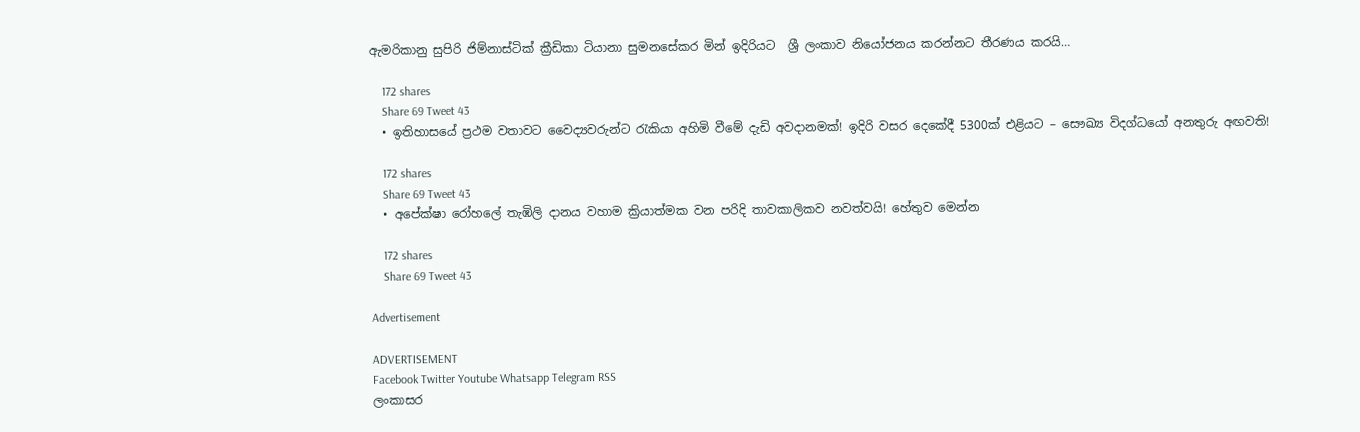ඇමරිකානු සුපිරි ජිම්නාස්ටික් ක්‍රීඩිකා ටියානා සුමනසේකර මින් ඉදිරියට  ශ්‍රී ලංකාව නියෝජනය කරන්නට තීරණය කරයි…

    172 shares
    Share 69 Tweet 43
  • ඉතිහාසයේ ප්‍රථම වතාවට වෛද්‍යවරුන්ට රැකියා අහිමි වීමේ දැඩි අවදානමක්! ඉදිරි වසර දෙකේදී 5300ක් එළියට – සෞඛ්‍ය විදග්ධයෝ අනතුරු අඟවති!

    172 shares
    Share 69 Tweet 43
  • අපේක්ෂා රෝහලේ තැඹිලි දානය වහාම ක්‍රියාත්මක වන පරිදි තාවකාලිකව නවත්වයි! හේතුව මෙන්න

    172 shares
    Share 69 Tweet 43

Advertisement

ADVERTISEMENT
Facebook Twitter Youtube Whatsapp Telegram RSS
ලංකාසර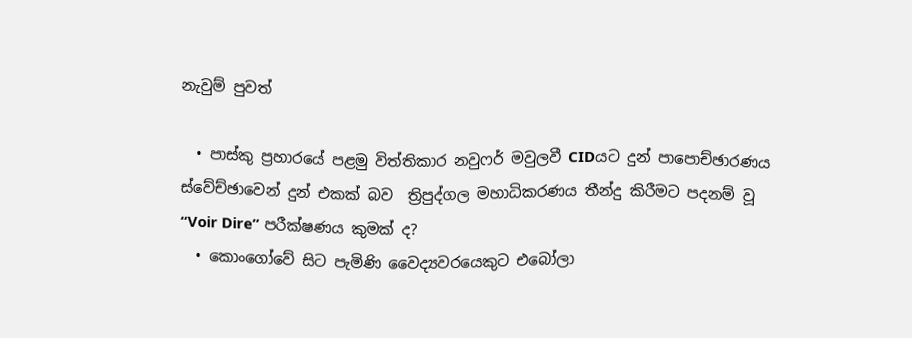නැවුම් පුවත්

  • පාස්කු ප්‍රහාරයේ පළමු විත්තිකාර නවුෆර් මවුලවී CIDයට දුන් පාපොච්ඡාරණය ස්වේච්ඡාවෙන් දුන් එකක් බව  ත්‍රිපුද්ගල මහාධිකරණය තීන්දු කිරීමට පදනම් වූ “Voir Dire” පරීක්ෂණය කුමක් ද?
  • කොංගෝවේ සිට පැමිණි වෛද්‍යවරයෙකුට එබෝලා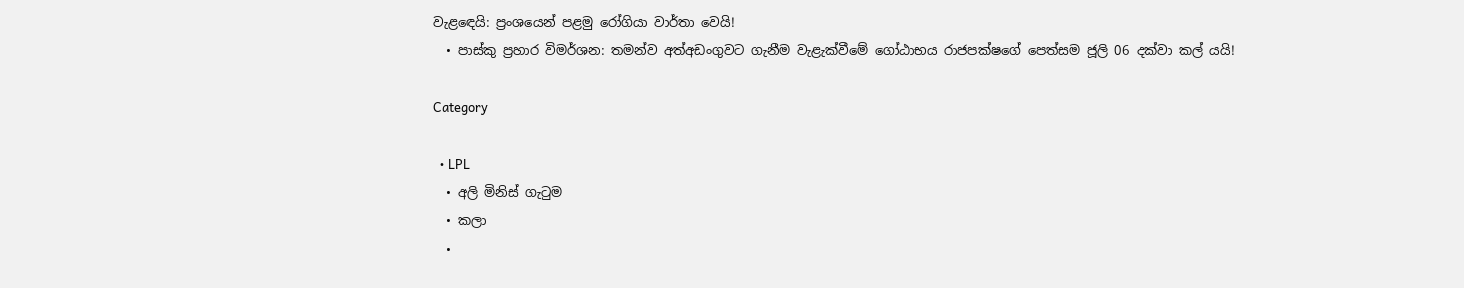වැළඳෙයි: ප්‍රංශයෙන් පළමු රෝගියා වාර්තා වෙයි!
  • පාස්කු ප්‍රහාර විමර්ශන: තමන්ව අත්අඩංගුවට ගැනීම වැළැක්වීමේ ගෝඨාභය රාජපක්ෂගේ පෙත්සම ජූලි 06 දක්වා කල් යයි!

Category

  • LPL
  • අලි මිනිස් ගැටුම
  • කලා
  •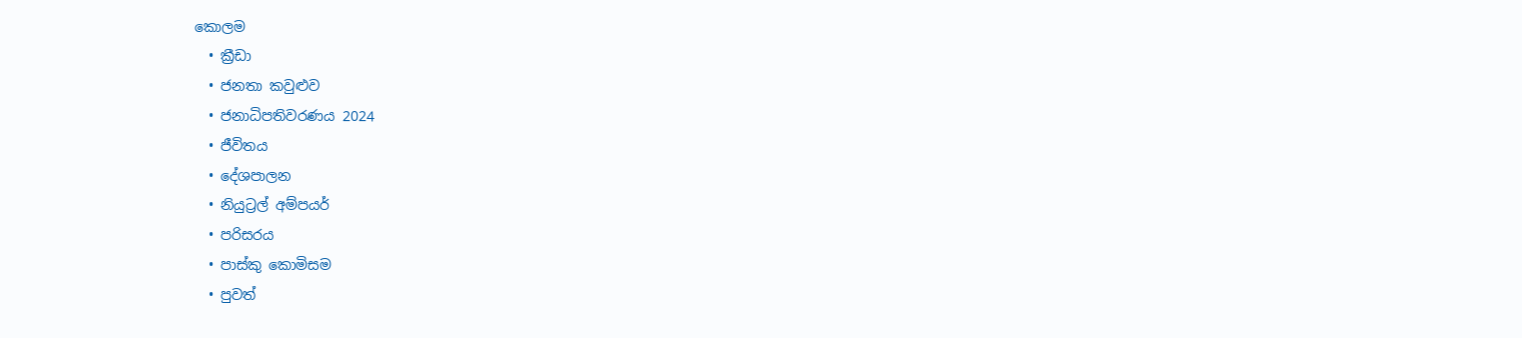කොලම
  • ක්‍රීඩා
  • ජනතා කවුළුව
  • ජනාධිපතිවරණය 2024
  • ජීවිතය
  • දේශපාලන
  • නියුට්‍රල් අම්පයර්
  • පරිසරය
  • පාස්කු කොමිසම
  • පුවත්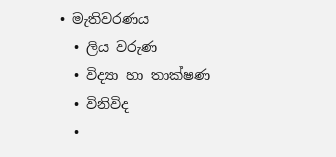• මැතිවරණය
  • ලිය වරුණ
  • විද්‍යා හා තාක්ෂණ
  • විනිවිද
  •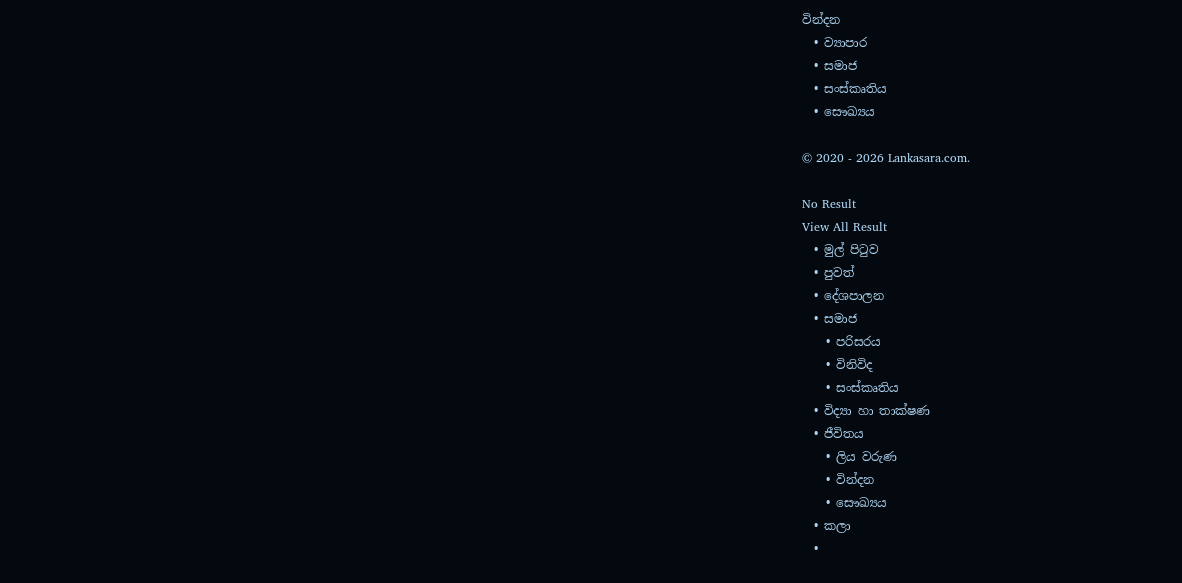වින්දන
  • ව්‍යාපාර
  • සමාජ
  • සංස්කෘතිය
  • සෞඛ්‍යය

© 2020 - 2026 Lankasara.com.

No Result
View All Result
  • මුල් පිටුව
  • පුවත්
  • දේශපාලන
  • සමාජ
    • පරිසරය
    • විනිවිද
    • සංස්කෘතිය
  • විද්‍යා හා තාක්ෂණ
  • ජීවිතය
    • ලිය වරුණ
    • වින්දන
    • සෞඛ්‍යය
  • කලා
  •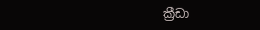ක්‍රීඩා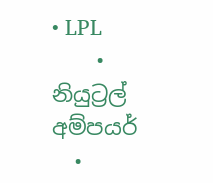• LPL
    • නියුට්‍රල් අම්පයර්
  •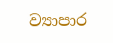ව්‍යාපාර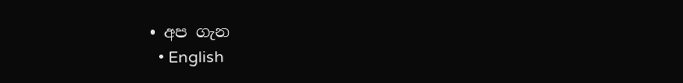• අප ගැන
  • English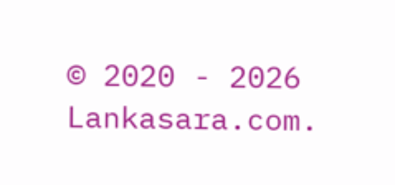© 2020 - 2026 Lankasara.com.